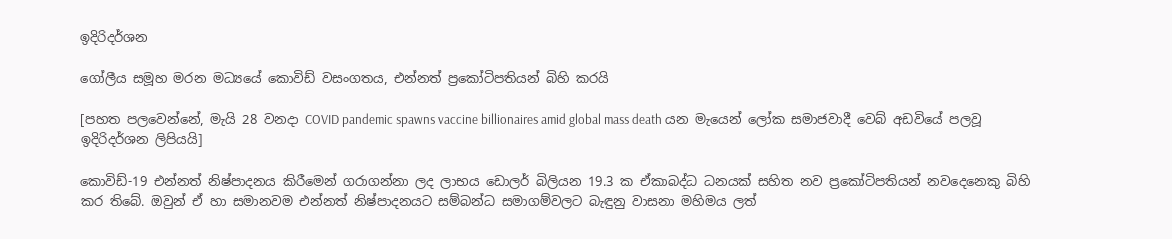ඉදිරිදර්ශන

ගෝලීය සමූහ මරන මධ්‍යයේ කොවිඩ් වසංගතය, එන්නත් ප්‍රකෝටිපතියන් බිහි කරයි

[පහත පලවෙන්නේ, මැයි 28 වනදා COVID pandemic spawns vaccine billionaires amid global mass death යන මැයෙන් ලෝක සමාජවාදී වෙබ් අඩවියේ පලවූ ඉදිරිදර්ශන ලිපියයි]

කොවිඩ්-19 එන්නත් නිෂ්පාදනය කිරීමෙන් ගරාගන්නා ලද ලාභය ඩොලර් බිලියන 19.3 ක ඒකාබද්ධ ධනයක් සහිත නව ප්‍රකෝටිපතියන් නවදෙනෙකු බිහි කර තිබේ. ඔවුන් ඒ හා සමානවම එන්නත් නිෂ්පාදනයට සම්බන්ධ සමාගම්වලට බැඳුනු වාසනා මහිමය ලත්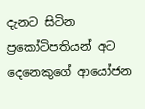දැනට සිටින ප්‍රකෝටිපතියන් අට දෙනෙකුගේ ආයෝජන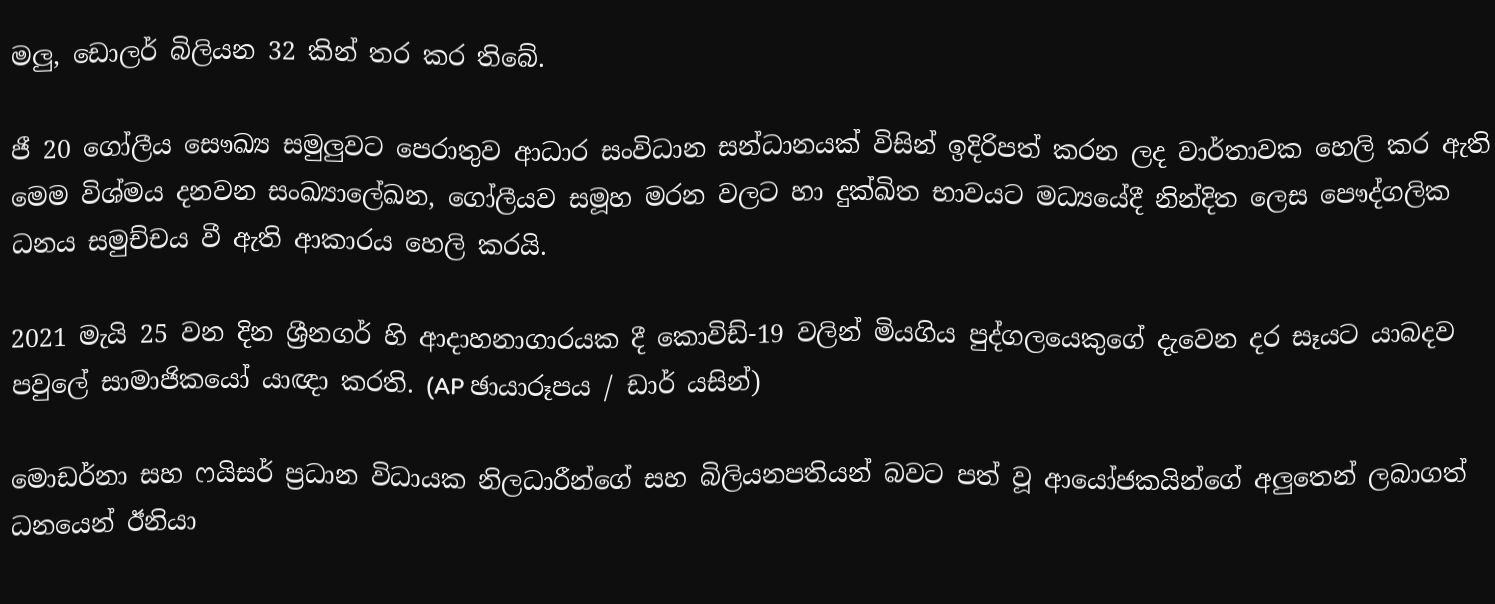මලු, ඩොලර් බිලියන 32 කින් තර කර තිබේ.

ජී 20 ගෝලීය සෞඛ්‍ය සමුලුවට පෙරාතුව ආධාර සංවිධාන සන්ධානයක් විසින් ඉදිරිපත් කරන ලද වාර්තාවක හෙලි කර ඇති මෙම විශ්මය දනවන සංඛ්‍යාලේඛන, ගෝලීයව සමූහ මරන වලට හා දුක්ඛිත භාවයට මධ්‍යයේදී නින්දිත ලෙස පෞද්ගලික ධනය සමුච්චය වී ඇති ආකාරය හෙලි කරයි.

2021 මැයි 25 වන දින ශ්‍රීනගර් හි ආදාහනාගාරයක දී කොවිඩ්-19 වලින් මියගිය පුද්ගලයෙකුගේ දැවෙන දර සෑයට යාබදව පවුලේ සාමාජිකයෝ යාඥා කරති. (AP ඡායාරූපය / ඩාර් යසින්)

මොඩර්නා සහ ෆයිසර් ප්‍රධාන විධායක නිලධාරීන්ගේ සහ බිලියනපතියන් බවට පත් වූ ආයෝජකයින්ගේ අලුතෙන් ලබාගත් ධනයෙන් ඊනියා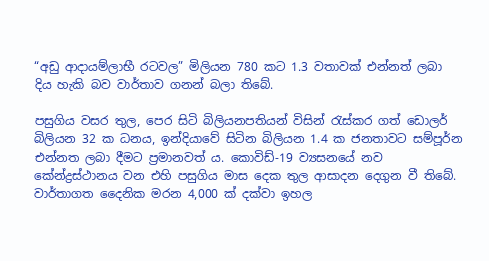“අඩු ආදායම්ලාභී රටවල” මිලියන 780 කට 1.3 වතාවක් එන්නත් ලබා දිය හැකි බව වාර්තාව ගනන් බලා තිබේ.

පසුගිය වසර තුල, පෙර සිටි බිලියනපතියන් විසින් රැස්කර ගත් ඩොලර් බිලියන 32 ක ධනය, ඉන්දියාවේ සිටින බිලියන 1.4 ක ජනතාවට සම්පූර්න එන්නත ලබා දීමට ප්‍රමානවත් ය. කොවිඩ්-19 ව්‍යසනයේ නව කේන්ද්‍රස්ථානය වන එහි පසුගිය මාස දෙක තුල ආසාදන දෙගුන වී තිබේ. වාර්තාගත දෛනික මරන 4,000 ක් දක්වා ඉහල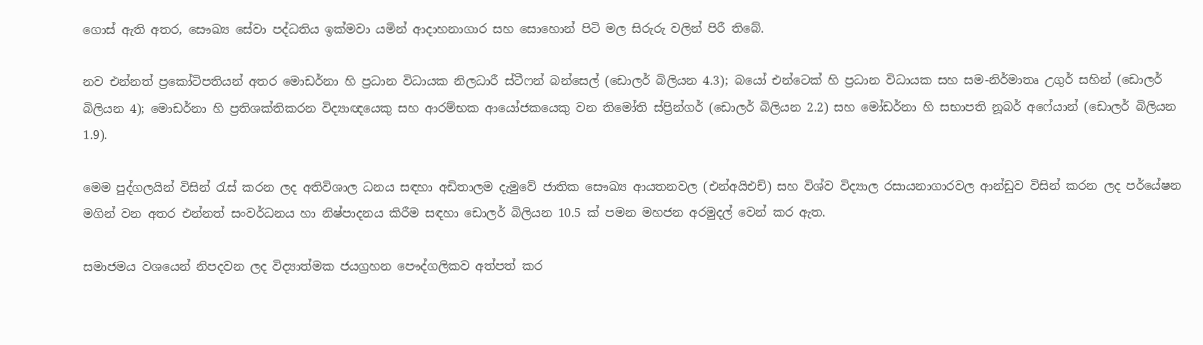ගොස් ඇති අතර, සෞඛ්‍ය සේවා පද්ධතිය ඉක්මවා යමින් ආදාහනාගාර සහ සොහොන් පිටි මල සිරුරු වලින් පිරී තිබේ.

නව එන්නත් ප්‍රකෝටිපතියන් අතර මොඩර්නා හි ප්‍රධාන විධායක නිලධාරී ස්ටීෆන් බන්සෙල් (ඩොලර් බිලියන 4.3); බයෝ එන්ටෙක් හි ප්‍රධාන විධායක සහ සම-නිර්මාතෘ උගුර් සහින් (ඩොලර් බිලියන 4); මොඩර්නා හි ප්‍රතිශක්තිකරන විද්‍යාඥයෙකු සහ ආරම්භක ආයෝජකයෙකු වන තිමෝති ස්ප්‍රින්ගර් (ඩොලර් බිලියන 2.2) සහ මෝඩර්නා හි සභාපති නූබර් අෆේයාන් (ඩොලර් බිලියන 1.9).

මෙම පුද්ගලයින් විසින් රැස් කරන ලද අතිවිශාල ධනය සඳහා අඩිතාලම දැමුවේ ජාතික සෞඛ්‍ය ආයතනවල (එන්අයිඑච්) සහ විශ්ව විද්‍යාල රසායනාගාරවල ආන්ඩුව විසින් කරන ලද පර්යේෂන මගින් වන අතර එන්නත් සංවර්ධනය හා නිෂ්පාදනය කිරීම සඳහා ඩොලර් බිලියන 10.5 ක් පමන මහජන අරමුදල් වෙන් කර ඇත.

සමාජමය වශයෙන් නිපදවන ලද විද්‍යාත්මක ජයග්‍රහන පෞද්ගලිකව අත්පත් කර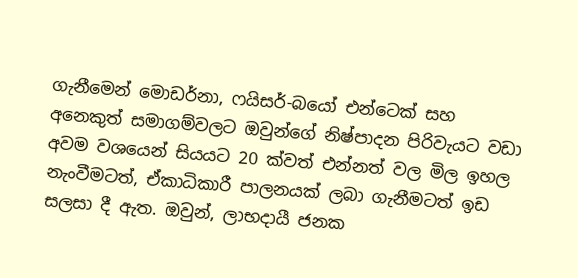ගැනීමෙන් මොඩර්නා, ෆයිසර්-බයෝ එන්ටෙක් සහ අනෙකුත් සමාගම්වලට ඔවුන්ගේ නිෂ්පාදන පිරිවැයට වඩා අවම වශයෙන් සියයට 20 ක්වත් එන්නත් වල මිල ඉහල නැංවීමටත්, ඒකාධිකාරී පාලනයක් ලබා ගැනීමටත් ඉඩ සලසා දී ඇත. ඔවුන්, ලාභදායී ජනක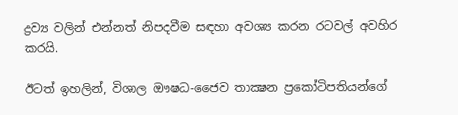ද්‍රව්‍ය වලින් එන්නත් නිපදවීම සඳහා අවශ්‍ය කරන රටවල් අවහිර කරයි.

ඊටත් ඉහලින්, විශාල ඖෂධ-ජෛව තාක්‍ෂන ප්‍රකෝටිපතියන්ගේ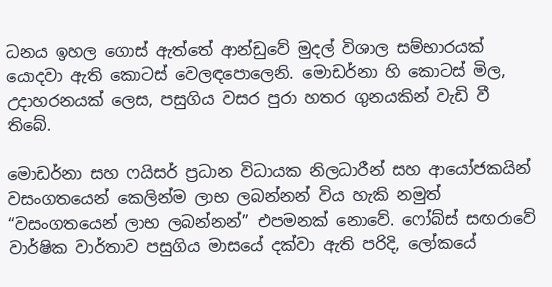ධනය ඉහල ගොස් ඇත්තේ ආන්ඩුවේ මුදල් විශාල සම්භාරයක් යොදවා ඇති කොටස් වෙලඳපොලෙනි. මොඩර්නා හි කොටස් මිල, උදාහරනයක් ලෙස, පසුගිය වසර පුරා හතර ගුනයකින් වැඩි වී තිබේ.

මොඩර්නා සහ ෆයිසර් ප්‍රධාන විධායක නිලධාරීන් සහ ආයෝජකයින් වසංගතයෙන් කෙලින්ම ලාභ ලබන්නන් විය හැකි නමුත් “වසංගතයෙන් ලාභ ලබන්නන්” එපමනක් නොවේ. ෆෝබ්ස් සඟරාවේ වාර්ෂික වාර්තාව පසුගිය මාසයේ දක්වා ඇති පරිදි, ලෝකයේ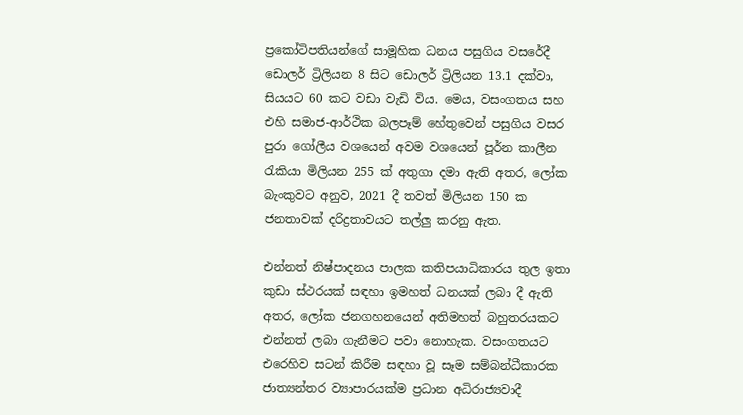ප්‍රකෝටිපතියන්ගේ සාමූහික ධනය පසුගිය වසරේදී ඩොලර් ට්‍රිලියන 8 සිට ඩොලර් ට්‍රිලියන 13.1 දක්වා, සියයට 60 කට වඩා වැඩි විය. මෙය, වසංගතය සහ එහි සමාජ-ආර්ථික බලපෑම් හේතුවෙන් පසුගිය වසර පුරා ගෝලීය වශයෙන් අවම වශයෙන් පූර්න කාලීන රැකියා මිලියන 255 ක් අතුගා දමා ඇති අතර, ලෝක බැංකුවට අනුව, 2021 දී තවත් මිලියන 150 ක ජනතාවක් දරිද්‍රතාවයට තල්ලු කරනු ඇත.

එන්නත් නිෂ්පාදනය පාලක කතිපයාධිකාරය තුල ඉතා කුඩා ස්ථරයක් සඳහා ඉමහත් ධනයක් ලබා දී ඇති අතර, ලෝක ජනගහනයෙන් අතිමහත් බහුතරයකට එන්නත් ලබා ගැනීමට පවා නොහැක. වසංගතයට එරෙහිව සටන් කිරීම සඳහා වූ සෑම සම්බන්ධීකාරක ජාත්‍යන්තර ව්‍යාපාරයක්ම ප්‍රධාන අධිරාජ්‍යවාදී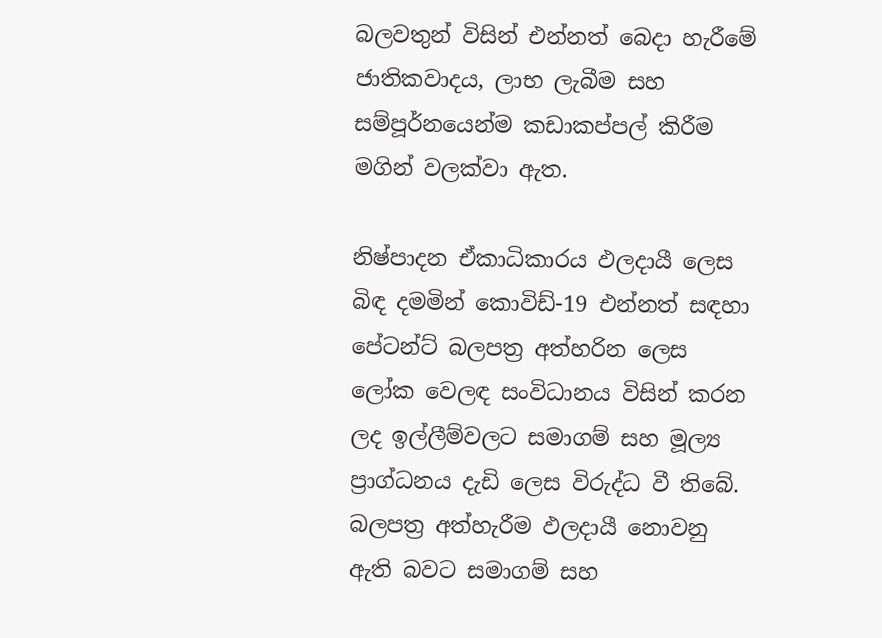බලවතුන් විසින් එන්නත් බෙදා හැරීමේ ජාතිකවාදය, ලාභ ලැබීම සහ සම්පූර්නයෙන්ම කඩාකප්පල් කිරීම මගින් වලක්වා ඇත.

නිෂ්පාදන ඒකාධිකාරය ඵලදායී ලෙස බිඳ දමමින් කොවිඩ්-19 එන්නත් සඳහා පේටන්ට් බලපත්‍ර අත්හරින ලෙස ලෝක වෙලඳ සංවිධානය විසින් කරන ලද ඉල්ලීම්වලට සමාගම් සහ මූල්‍ය ප්‍රාග්ධනය දැඩි ලෙස විරුද්ධ වී තිබේ. බලපත්‍ර අත්හැරීම ඵලදායී නොවනු ඇති බවට සමාගම් සහ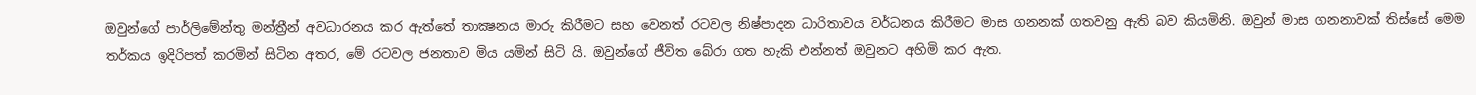ඔවුන්ගේ පාර්ලිමේන්තු මන්ත්‍රීන් අවධාරනය කර ඇත්තේ තාක්‍ෂනය මාරු කිරීමට සහ වෙනත් රටවල නිෂ්පාදන ධාරිතාවය වර්ධනය කිරීමට මාස ගනනක් ගතවනු ඇති බව කියමිනි. ඔවුන් මාස ගනනාවක් තිස්සේ මෙම තර්කය ඉදිරිපත් කරමින් සිටින අතර, මේ රටවල ජනතාව මිය යමින් සිටි යි. ඔවුන්ගේ ජීවිත බේරා ගත හැකි එන්නත් ඔවුනට අහිමි කර ඇත.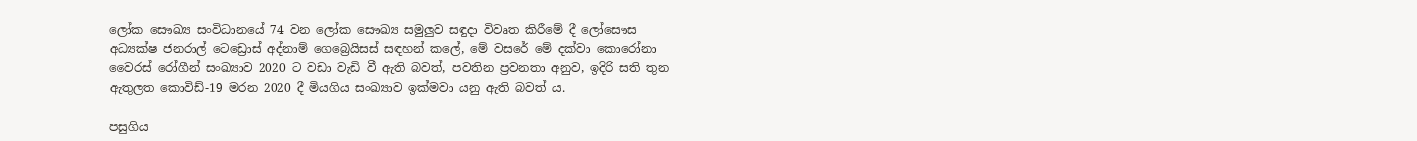ලෝක සෞඛ්‍ය සංවිධානයේ 74 වන ලෝක සෞඛ්‍ය සමුලුව සඳුදා විවෘත කිරීමේ දී ලෝසෞස අධ්‍යක්ෂ ජනරාල් ටෙඩ්‍රොස් අද්නාම් ගෙබ්‍රෙයිසස් සඳහන් කලේ, මේ වසරේ මේ දක්වා කොරෝනා වෛරස් රෝගීන් සංඛ්‍යාව 2020 ට වඩා වැඩි වී ඇති බවත්, පවතින ප්‍රවනතා අනුව, ඉදිරි සති තුන ඇතුලත කොවිඩ්-19 මරන 2020 දී මියගිය සංඛ්‍යාව ඉක්මවා යනු ඇති බවත් ය.

පසුගිය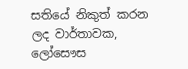සතියේ නිකුත් කරන ලද වාර්තාවක, ලෝසෞස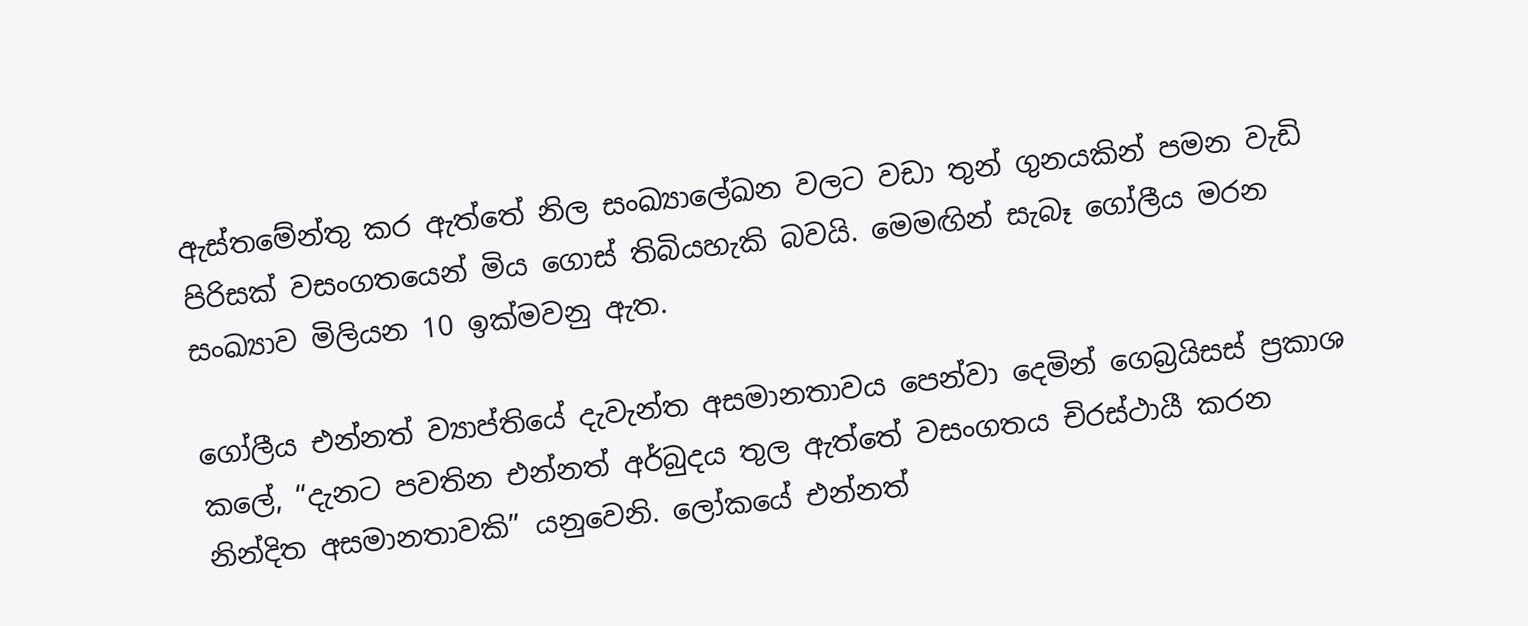ඇස්තමේන්තු කර ඇත්තේ නිල සංඛ්‍යාලේඛන වලට වඩා තුන් ගුනයකින් පමන වැඩි පිරිසක් වසංගතයෙන් මිය ගොස් තිබියහැකි බවයි. මෙමඟින් සැබෑ ගෝලීය මරන සංඛ්‍යාව මිලියන 10 ඉක්මවනු ඇත.

ගෝලීය එන්නත් ව්‍යාප්තියේ දැවැන්ත අසමානතාවය පෙන්වා දෙමින් ගෙබ්‍රයිසස් ප්‍රකාශ කලේ, “දැනට පවතින එන්නත් අර්බුදය තුල ඇත්තේ වසංගතය චිරස්ථායී කරන නින්දිත අසමානතාවකි” යනුවෙනි. ලෝකයේ එන්නත්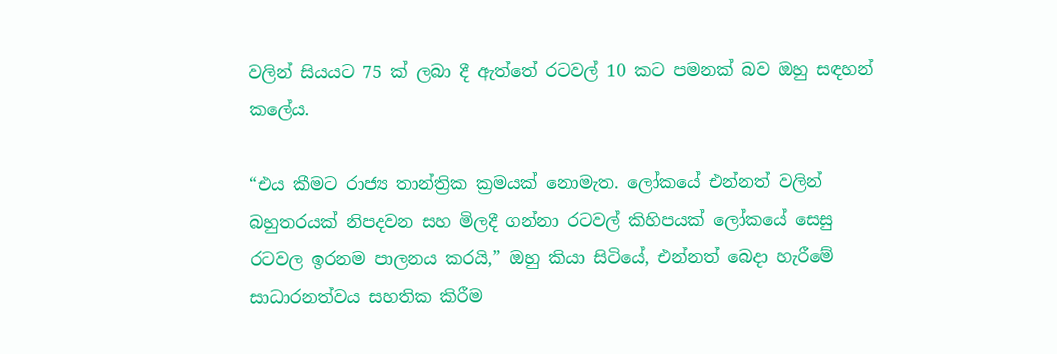වලින් සියයට 75 ක් ලබා දී ඇත්තේ රටවල් 10 කට පමනක් බව ඔහු සඳහන් කලේය.

“එය කීමට රාජ්‍ය තාන්ත්‍රික ක්‍රමයක් නොමැත. ලෝකයේ එන්නත් වලින් බහුතරයක් නිපදවන සහ මිලදී ගන්නා රටවල් කිහිපයක් ලෝකයේ සෙසු රටවල ඉරනම පාලනය කරයි,” ඔහු කියා සිටියේ, එන්නත් බෙදා හැරීමේ සාධාරනත්වය සහතික කිරීම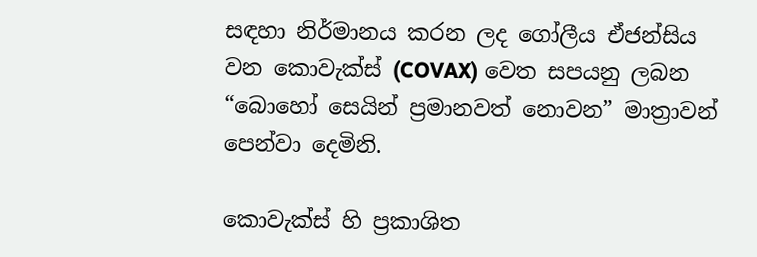සඳහා නිර්මානය කරන ලද ගෝලීය ඒජන්සිය වන කොවැක්ස් (COVAX) වෙත සපයනු ලබන “බොහෝ සෙයින් ප්‍රමානවත් නොවන” මාත්‍රාවන් පෙන්වා දෙමිනි.

කොවැක්ස් හි ප්‍රකාශිත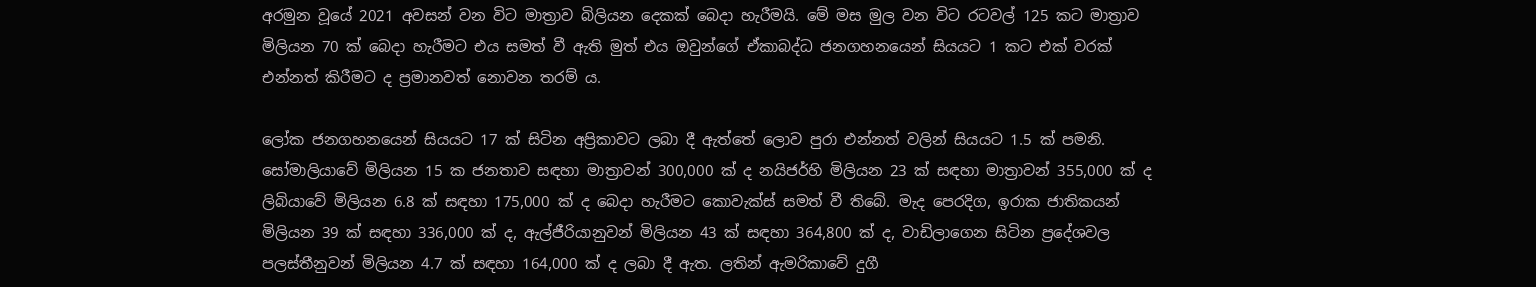අරමුන වූයේ 2021 අවසන් වන විට මාත්‍රාව බිලියන දෙකක් බෙදා හැරීමයි. මේ මස මුල වන විට රටවල් 125 කට මාත්‍රාව මිලියන 70 ක් බෙදා හැරීමට එය සමත් වී ඇති මුත් එය ඔවුන්ගේ ඒකාබද්ධ ජනගහනයෙන් සියයට 1 කට එක් වරක් එන්නත් කිරීමට ද ප්‍රමානවත් නොවන තරම් ය.

ලෝක ජනගහනයෙන් සියයට 17 ක් සිටින අප්‍රිකාවට ලබා දී ඇත්තේ ලොව පුරා එන්නත් වලින් සියයට 1.5 ක් පමනි. සෝමාලියාවේ මිලියන 15 ක ජනතාව සඳහා මාත්‍රාවන් 300,000 ක් ද නයිජර්හි මිලියන 23 ක් සඳහා මාත්‍රාවන් 355,000 ක් ද ලිබියාවේ මිලියන 6.8 ක් සඳහා 175,000 ක් ද බෙදා හැරීමට කොවැක්ස් සමත් වී තිබේ. මැද පෙරදිග, ඉරාක ජාතිකයන් මිලියන 39 ක් සඳහා 336,000 ක් ද, ඇල්ජීරියානුවන් මිලියන 43 ක් සඳහා 364,800 ක් ද, වාඩිලාගෙන සිටින ප්‍රදේශවල පලස්තීනුවන් මිලියන 4.7 ක් සඳහා 164,000 ක් ද ලබා දී ඇත. ලතින් ඇමරිකාවේ දුගී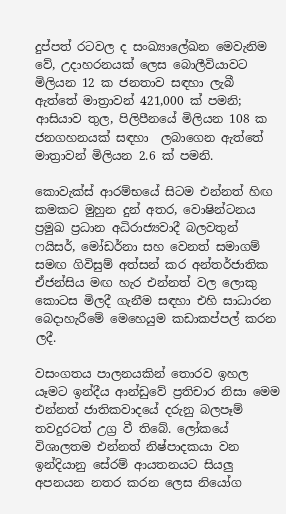දුප්පත් රටවල ද සංඛ්‍යාලේඛන මෙවැනිම වේ, උදාහරනයක් ලෙස බොලීවියාවට මිලියන 12 ක ජනතාව සඳහා ලැබී ඇත්තේ මාත්‍රාවන් 421,000 ක් පමනි; ආසියාව තුල, පිලිපීනයේ මිලියන 108 ක ජනගහනයක් සඳහා  ලබාගෙන ඇත්තේ මාත්‍රාවන් මිලියන 2.6 ක් පමනි.

කොවැක්ස් ආරම්භයේ සිටම එන්නත් හිඟ කමකට මුහුන දුන් අතර, වොෂින්ටනය ප්‍රමුඛ ප්‍රධාන අධිරාජ්‍යවාදී බලවතුන් ෆයිසර්, මෝඩර්නා සහ වෙනත් සමාගම් සමඟ ගිවිසුම් අත්සන් කර අන්තර්ජාතික ඒජන්සිය මඟ හැර එන්නත් වල ලොකු කොටස මිලදී ගැනීම සඳහා එහි සාධාරන බෙදාහැරීමේ මෙහෙයුම කඩාකප්පල් කරන ලදී.

වසංගතය පාලනයකින් තොරව ඉහල යෑමට ඉන්දීය ආන්ඩුවේ ප්‍රතිචාර නිසා මෙම එන්නත් ජාතිකවාදයේ දරුනු බලපෑම් තවදුරටත් උග්‍ර වී තිබේ. ලෝකයේ විශාලතම එන්නත් නිෂ්පාදකයා වන ඉන්දියානු සේරම් ආයතනයට සියලු අපනයන නතර කරන ලෙස නියෝග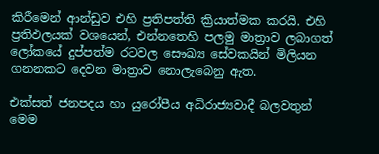කිරීමෙන් ආන්ඩුව එහි ප්‍රතිපත්ති ක්‍රියාත්මක කරයි. එහි ප්‍රතිඵලයක් වශයෙන්, එන්නතෙහි පලමු මාත්‍රාව ලබාගත් ලෝකයේ දුප්පත්ම රටවල සෞඛ්‍ය සේවකයින් මිලියන ගනනකට දෙවන මාත්‍රාව නොලැබෙනු ඇත.

එක්සත් ජනපදය හා යුරෝපීය අධිරාජ්‍යවාදී බලවතුන් මෙම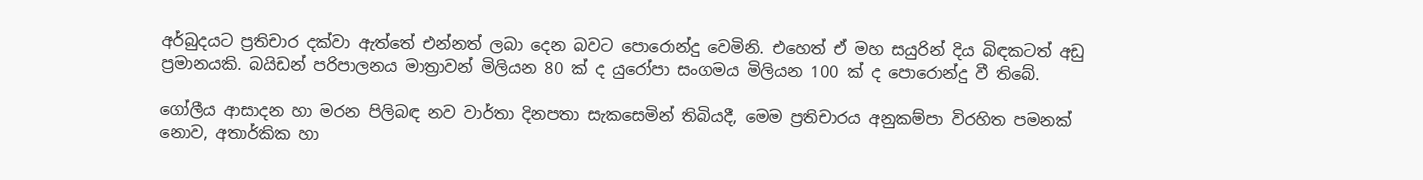අර්බුදයට ප්‍රතිචාර දක්වා ඇත්තේ එන්නත් ලබා දෙන බවට පොරොන්දු වෙමිනි. එහෙත් ඒ මහ සයුරින් දිය බිඳකටත් අඩු ප්‍රමානයකි. බයිඩන් පරිපාලනය මාත්‍රාවන් මිලියන 80 ක් ද යුරෝපා සංගමය මිලියන 100 ක් ද පොරොන්දු වී තිබේ.

ගෝලීය ආසාදන හා මරන පිලිබඳ නව වාර්තා දිනපතා සැකසෙමින් තිබියදී, මෙම ප්‍රතිචාරය අනුකම්පා විරහිත පමනක් නොව, අතාර්කික හා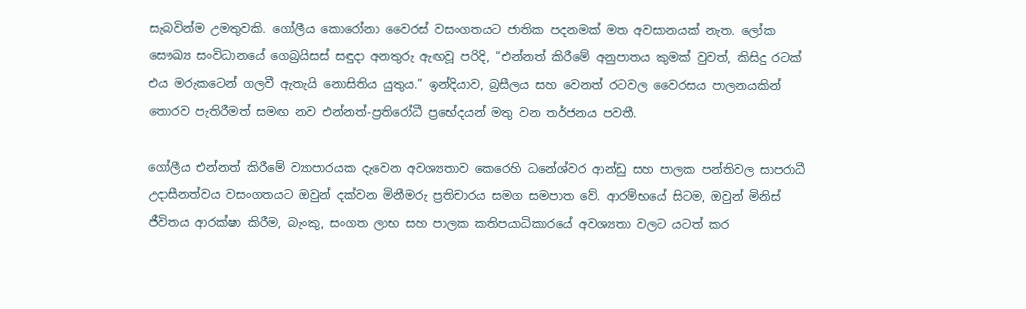සැබවින්ම උමතුවකි. ගෝලීය කොරෝනා වෛරස් වසංගතයට ජාතික පදනමක් මත අවසානයක් නැත. ලෝක සෞඛ්‍ය සංවිධානයේ ගෙබ්‍රයිසස් සඳුදා අනතුරු ඇඟවූ පරිදි, “එන්නත් කිරීමේ අනුපාතය කුමක් වුවත්, කිසිදු රටක් එය මරුකටෙන් ගලවී ඇතැයි නොසිතිය යුතුය.” ඉන්දියාව, බ්‍රසීලය සහ වෙනත් රටවල වෛරසය පාලනයකින් තොරව පැතිරීමත් සමඟ නව එන්නත්-ප්‍රතිරෝධී ප්‍රභේදයන් මතු වන තර්ජනය පවතී.

ගෝලීය එන්නත් කිරීමේ ව්‍යාපාරයක දැවෙන අවශ්‍යතාව කෙරෙහි ධනේශ්වර ආන්ඩු සහ පාලක පන්තිවල සාපරාධී උදාසීනත්වය වසංගතයට ඔවුන් දක්වන මිනීමරු ප්‍රතිචාරය සමග සමපාත වේ. ආරම්භයේ සිටම, ඔවුන් මිනිස් ජීවිතය ආරක්ෂා කිරීම, බැංකු, සංගත ලාභ සහ පාලක කතිපයාධිකාරයේ අවශ්‍යතා වලට යටත් කර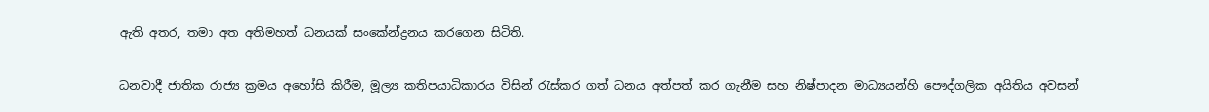ඇති අතර, තමා අත අතිමහත් ධනයක් සංකේන්ද්‍රනය කරගෙන සිටිති.

ධනවාදී ජාතික රාජ්‍ය ක්‍රමය අහෝසි කිරීම, මූල්‍ය කතිපයාධිකාරය විසින් රැස්කර ගත් ධනය අත්පත් කර ගැනීම සහ නිෂ්පාදන මාධ්‍යයන්හි පෞද්ගලික අයිතිය අවසන්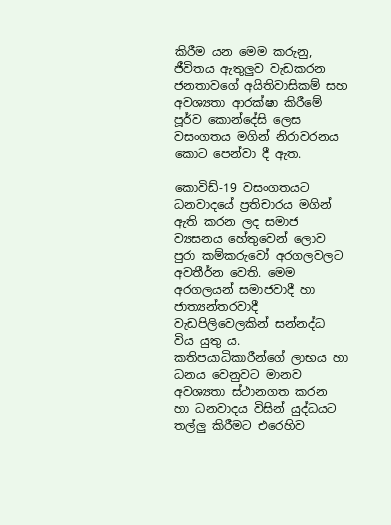කිරීම යන මෙම කරුනු, ජීවිතය ඇතුලුව වැඩකරන ජනතාවගේ අයිතිවාසිකම් සහ අවශ්‍යතා ආරක්ෂා කිරීමේ පූර්ව කොන්දේසි ලෙස වසංගතය මගින් නිරාවරනය කොට පෙන්වා දී ඇත.

කොවිඩ්-19 වසංගතයට ධනවාදයේ ප්‍රතිචාරය මගින් ඇති කරන ලද සමාජ ව්‍යසනය හේතුවෙන් ලොව පුරා කම්කරුවෝ අරගලවලට අවතීර්න වෙති. මෙම අරගලයන් සමාජවාදී හා ජාත්‍යන්තරවාදී වැඩපිලිවෙලකින් සන්නද්ධ විය යුතු ය. කතිපයාධිකාරීන්ගේ ලාභය හා ධනය වෙනුවට මානව අවශ්‍යතා ස්ථානගත කරන හා ධනවාදය විසින් යුද්ධයට තල්ලු කිරීමට එරෙහිව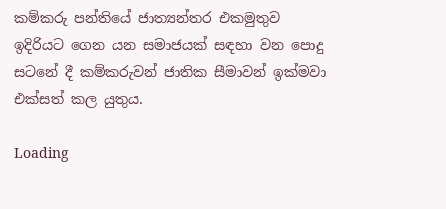කම්කරු පන්තියේ ජාත්‍යන්තර එකමුතුව ඉදිරියට ගෙන යන සමාජයක් සඳහා වන පොදු සටනේ දී කම්කරුවන් ජාතික සීමාවන් ඉක්මවා එක්සත් කල යුතුය.

Loading